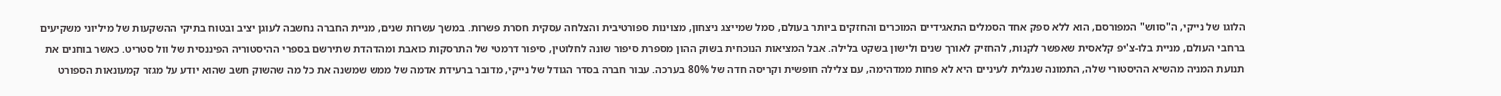הלוגו של נייקי, ה"סווש" המפורסם, הוא ללא ספק אחד הסמלים התאגידיים המוכרים והחזקים ביותר בעולם, סמל שמייצג ניצחון, מצוינות ספורטיבית והצלחה עסקית חסרת פשרות. במשך עשרות שנים, מניית החברה נחשבה לעוגן יציב ובטוח בתיקי ההשקעות של מיליוני משקיעים ברחבי העולם, מניית בלו-צ'יפ קלאסית שאפשר לקנות, להחזיק לאורך שנים ולישון בשקט בלילה. אבל המציאות הנוכחית בשוק ההון מספרת סיפור שונה לחלוטין, סיפור דרמטי של התרסקות כואבת ומהדהדת שתירשם בספרי ההיסטוריה הפיננסית של וול סטריט. כאשר בוחנים את תנועת המניה מהשיא ההיסטורי שלה, התמונה שנגלית לעיניים היא לא פחות ממדהימה, עם צלילה חופשית וקריסה חדה של 80% בערכה. עבור חברה בסדר הגודל של נייקי, מדובר ברעידת אדמה של ממש שמשנה את כל מה שהשוק חשב שהוא יודע על מגזר קמעונאות הספורט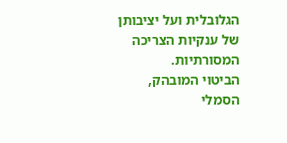הגלובלית ועל יציבותן של ענקיות הצריכה המסורתיות.
הביטוי המובהק, הסמלי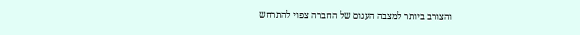והצורב ביותר למצבה העגום של החברה צפוי להתרחש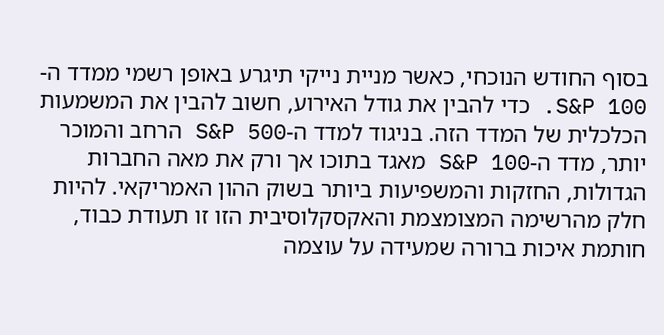בסוף החודש הנוכחי, כאשר מניית נייקי תיגרע באופן רשמי ממדד ה-S&P 100. כדי להבין את גודל האירוע, חשוב להבין את המשמעות הכלכלית של המדד הזה. בניגוד למדד ה-S&P 500 הרחב והמוכר יותר, מדד ה-S&P 100 מאגד בתוכו אך ורק את מאה החברות הגדולות, החזקות והמשפיעות ביותר בשוק ההון האמריקאי. להיות חלק מהרשימה המצומצמת והאקסקלוסיבית הזו זו תעודת כבוד, חותמת איכות ברורה שמעידה על עוצמה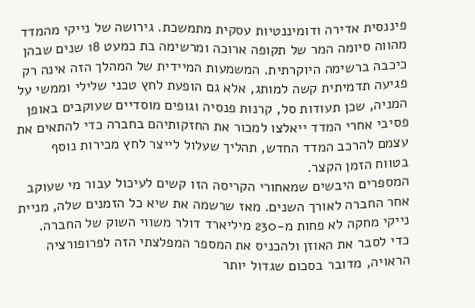פיננסית אדירה ודומיננטיות עסקית מתמשכת. גירושה של נייקי מהמדד מהווה סיומה המר של תקופה ארוכה ומרשימה בת כמעט 18 שנים שבהן כיכבה ברשימה היוקרתית. המשמעות המיידית של המהלך הזה אינה רק פגיעה תדמיתית קשה למותג, אלא גם הופעת לחץ טכני שלילי וממשי על המניה, שכן תעודות סל, קרנות פנסיה וגופים מוסדיים שעוקבים באופן פסיבי אחרי המדד ייאלצו למכור את החזקותיהם בחברה כדי להתאים את עצמם להרכב המדד החדש, תהליך שעלול לייצר לחץ מכירות נוסף בטווח הזמן הקצר.
המספרים היבשים שמאחורי הקריסה הזו קשים לעיכול עבור מי שעוקב אחר החברה לאורך השנים. מאז שרשמה את שיא כל הזמנים שלה, מניית נייקי מחקה לא פחות מ-230 מיליארד דולר משווי השוק של החברה. כדי לסבר את האוזן ולהכניס את המספר המפלצתי הזה לפרופורציה הראויה, מדובר בסכום שגדול יותר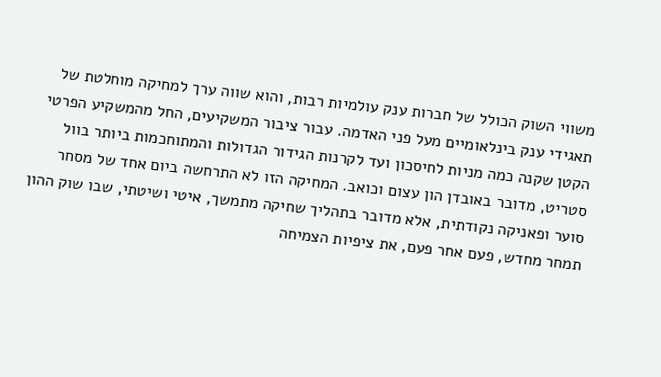משווי השוק הכולל של חברות ענק עולמיות רבות, והוא שווה ערך למחיקה מוחלטת של תאגידי ענק בינלאומיים מעל פני האדמה. עבור ציבור המשקיעים, החל מהמשקיע הפרטי הקטן שקנה כמה מניות לחיסכון ועד לקרנות הגידור הגדולות והמתוחכמות ביותר בוול סטריט, מדובר באובדן הון עצום וכואב. המחיקה הזו לא התרחשה ביום אחד של מסחר סוער ופאניקה נקודתית, אלא מדובר בתהליך שחיקה מתמשך, איטי ושיטתי, שבו שוק ההון תמחר מחדש, פעם אחר פעם, את ציפיות הצמיחה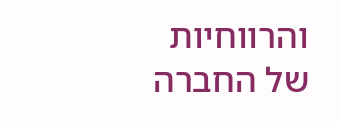והרווחיות של החברה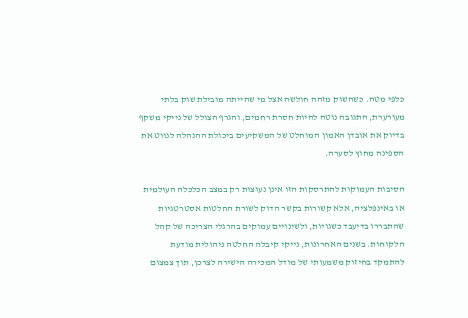כלפי מטה. כשהשוק מזהה חולשה אצל מי שהייתה מובילת שוק בלתי מעורערת, התגובה נוטה להיות חסרת רחמים, והגרף הצולל של נייקי משקף בדיוק את אובדן האמון המוחלט של המשקיעים ביכולת ההנהלה לנווט את הספינה מחוץ לסערה.

הסיבות העמוקות להתרסקות הזו אינן נעוצות רק במצב הכלכלה העולמית או באינפלציה, אלא קשורות בקשר הדוק לשורת החלטות אסטרטגיות שהתבררו בדיעבד כשגויות, ולשינויים עמוקים בהרגלי הצריכה של קהל הלקוחות. בשנים האחרונות, נייקי קיבלה החלטה ניהולית מודעת להתמקד בחיזוק משמעותי של מודל המכירה הישירה לצרכן, תוך צמצום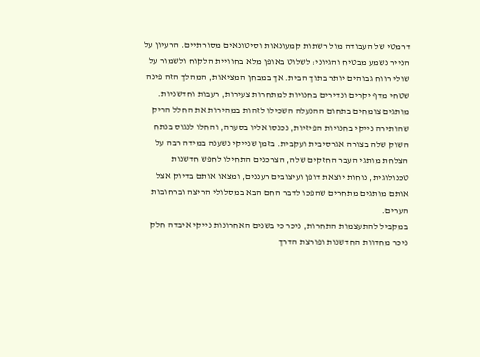דרמטי של העבודה מול רשתות קמעונאות וסיטונאים מסורתיים. הרעיון על הנייר נשמע מבטיח והגיוני: לשלוט באופן מלא בחוויית הלקוח ולשמור על שולי רווח גבוהים יותר בתוך הבית. אך במבחן המציאות, המהלך הזה פינה שטחי מדף יקרים ונדירים בחנויות למתחרות צעירות, רעבות וחדשניות. מותגים צומחים בתחום ההנעלה השכילו לזהות במהירות את החלל הריק שהותירה נייקי בחנויות הפיזיות, נכנסו אליו בסערה, והחלו לנגוס בנתח השוק שלה בצורה אגרסיבית ועקבית. בזמן שנייקי נשענה במידה רבה על הצלחת מותגי העבר החזקים שלה, הצרכנים התחילו לחפש חדשנות טכנולוגית, נוחות יוצאת דופן ועיצובים רעננים, ומצאו אותם בדיוק אצל אותם מותגים מתחרים שהפכו לדבר החם הבא במסלולי הריצה וברחובות הערים.
במקביל להתעצמות התחרות, ניכר כי בשנים האחרונות נייקי איבדה חלק ניכר מחדוות החדשנות ופורצת הדרך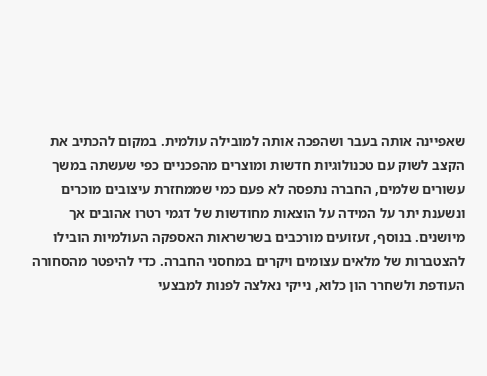שאפיינה אותה בעבר ושהפכה אותה למובילה עולמית. במקום להכתיב את הקצב לשוק עם טכנולוגיות חדשות ומוצרים מהפכניים כפי שעשתה במשך עשורים שלמים, החברה נתפסה לא פעם כמי שממחזרת עיצובים מוכרים ונשענת יתר על המידה על הוצאות מחודשות של דגמי רטרו אהובים אך מיושנים. בנוסף, זעזועים מורכבים בשרשראות האספקה העולמיות הובילו להצטברות של מלאים עצומים ויקרים במחסני החברה. כדי להיפטר מהסחורה העודפת ולשחרר הון כלוא, נייקי נאלצה לפנות למבצעי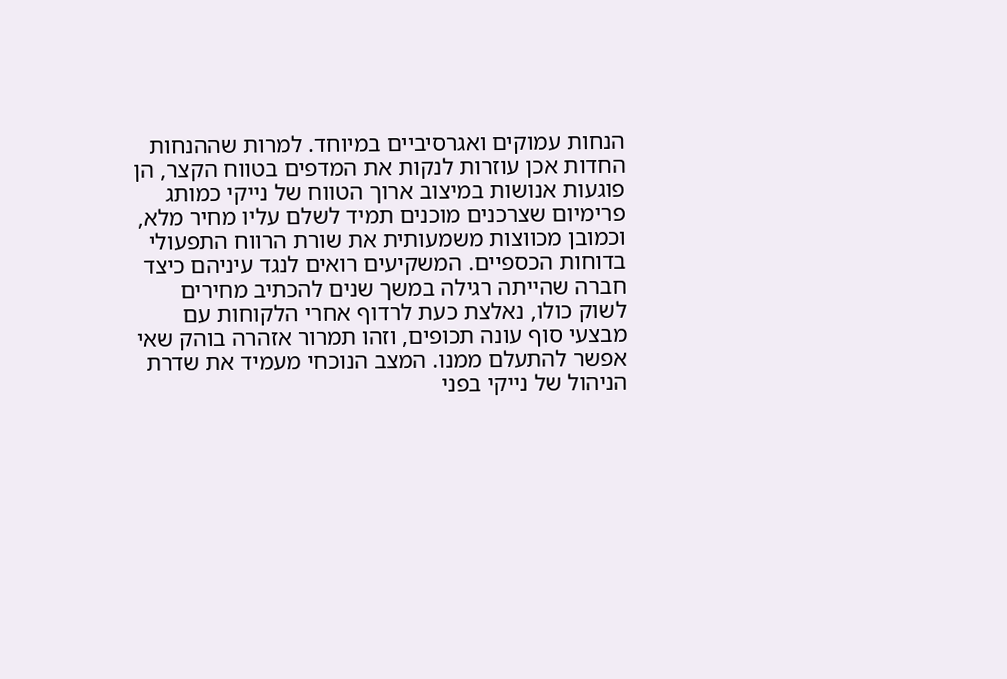הנחות עמוקים ואגרסיביים במיוחד. למרות שההנחות החדות אכן עוזרות לנקות את המדפים בטווח הקצר, הן פוגעות אנושות במיצוב ארוך הטווח של נייקי כמותג פרימיום שצרכנים מוכנים תמיד לשלם עליו מחיר מלא, וכמובן מכווצות משמעותית את שורת הרווח התפעולי בדוחות הכספיים. המשקיעים רואים לנגד עיניהם כיצד חברה שהייתה רגילה במשך שנים להכתיב מחירים לשוק כולו, נאלצת כעת לרדוף אחרי הלקוחות עם מבצעי סוף עונה תכופים, וזהו תמרור אזהרה בוהק שאי אפשר להתעלם ממנו. המצב הנוכחי מעמיד את שדרת הניהול של נייקי בפני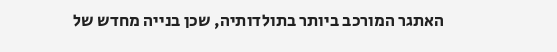האתגר המורכב ביותר בתולדותיה, שכן בנייה מחדש של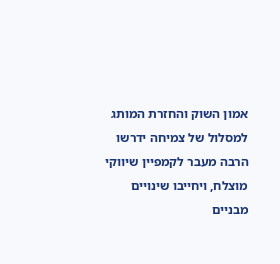אמון השוק והחזרת המותג למסלול של צמיחה ידרשו הרבה מעבר לקמפיין שיווקי מוצלח, ויחייבו שינויים מבניים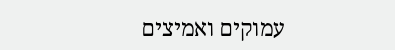עמוקים ואמיצים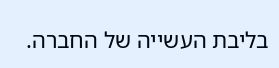בליבת העשייה של החברה.